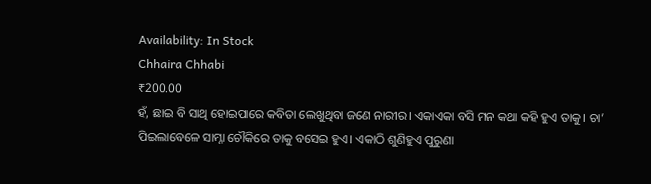Availability: In Stock
Chhaira Chhabi
₹200.00
ହଁ, ଛାଇ ବି ସାଥି ହୋଇପାରେ କବିତା ଲେଖୁଥିବା ଜଣେ ନାରୀର। ଏକାଏକା ବସି ମନ କଥା କହି ହୁଏ ତାକୁ। ଚା’ ପିଇଲାବେଳେ ସାମ୍ନା ଚୌକିରେ ତାକୁ ବସେଇ ହୁଏ। ଏକାଠି ଶୁଣିହୁଏ ପୁରୁଣା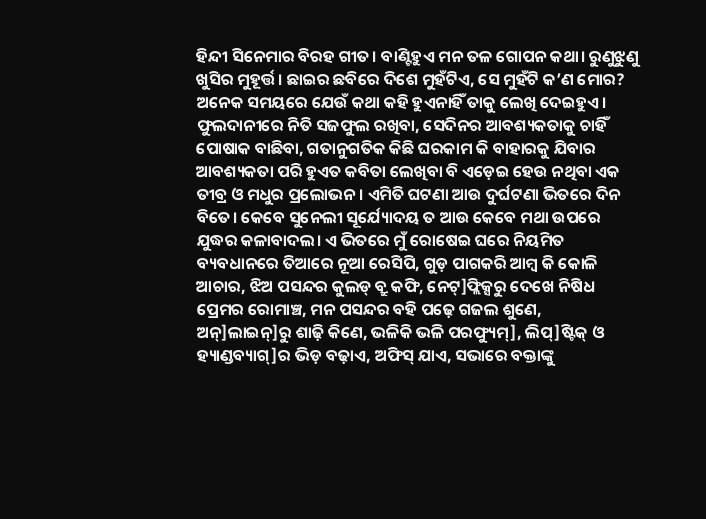ହିନ୍ଦୀ ସିନେମାର ବିରହ ଗୀତ। ବାଣ୍ଟିହୁଏ ମନ ତଳ ଗୋପନ କଥା। ରୁଣୁଝୁଣୁ ଖୁସିର ମୁହୂର୍ତ୍ତ। ଛାଇର ଛବିରେ ଦିଶେ ମୁହଁଟିଏ, ସେ ମୁହଁଟି କ’ଣ ମୋର? ଅନେକ ସମୟରେ ଯେଉଁ କଥା କହି ହୁଏନାହିଁ ତାକୁ ଲେଖି ଦେଇହୁଏ। ଫୁଲଦାନୀରେ ନିତି ସଜଫୁଲ ରଖିବା, ସେଦିନର ଆବଶ୍ୟକତାକୁ ଚାହିଁ ପୋଷାକ ବାଛିବା, ଗତାନୁଗତିକ କିଛି ଘରକାମ କି ବାହାରକୁ ଯିବାର ଆବଶ୍ୟକତା ପରି ହୁଏତ କବିତା ଲେଖିବା ବି ଏଡ଼େଇ ହେଉ ନଥିବା ଏକ ତୀବ୍ର ଓ ମଧୁର ପ୍ରଲୋଭନ। ଏମିତି ଘଟଣା ଆଉ ଦୁର୍ଘଟଣା ଭିତରେ ଦିନ ବିତେ। କେବେ ସୁନେଲୀ ସୂର୍ଯ୍ୟୋଦୟ ତ ଆଉ କେବେ ମଥା ଉପରେ ଯୁଦ୍ଧର କଳାବାଦଲ। ଏ ଭିତରେ ମୁଁ ରୋଷେଇ ଘରେ ନିୟମିତ ବ୍ୟବଧାନରେ ତିଆରେ ନୂଆ ରେସିପି, ଗୁଡ଼ ପାଗକରି ଆମ୍ବ କି କୋଳି ଆଚାର, ଝିଅ ପସନ୍ଦର କୁଲଡ୍ ବ୍ରୁ କଫି, ନେଟ୍]ଫ୍ଲିକ୍ସରୁ ଦେଖେ ନିଷିଧ ପ୍ରେମର ରୋମାଞ୍ଚ, ମନ ପସନ୍ଦର ବହି ପଢ଼େ ଗଜଲ ଶୁଣେ, ଅନ୍]ଲାଇନ୍]ରୁ ଶାଢ଼ି କିଣେ, ଭଳିକି ଭଳି ପରଫ୍ୟୁମ୍], ଲିପ୍]ଷ୍ଟିକ୍ ଓ ହ୍ୟାଣ୍ଡବ୍ୟାଗ୍]ର ଭିଡ଼ ବଢ଼ାଏ, ଅଫିସ୍ ଯାଏ, ସଭାରେ ବକ୍ତାଙ୍କୁ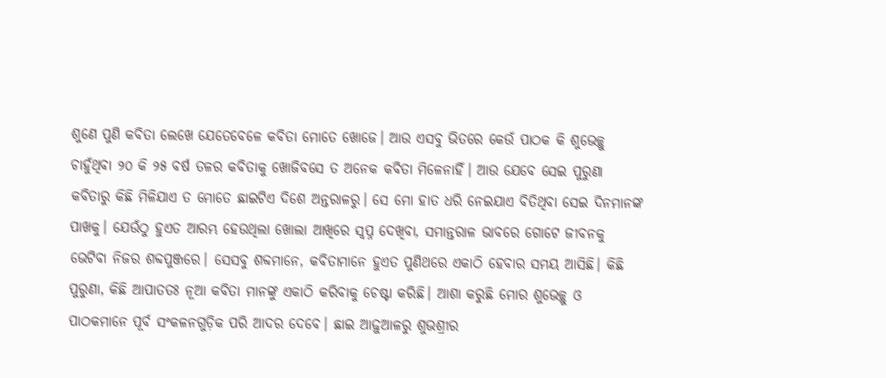ଶୁଣେ ପୁଣି କବିତା ଲେଖେ ଯେତେବେଳେ କବିତା ମୋତେ ଖୋଜେ। ଆଉ ଏସବୁ ଭିତରେ କେଉଁ ପାଠକ କି ଶୁଭେଚ୍ଛୁ ଚାହୁଁଥିବା ୨୦ କି ୨୫ ବର୍ଷ ତଳର କବିତାକୁ ଖୋଜିବସେ ତ ଅନେକ କବିତା ମିଳେନାହିଁ। ଆଉ ଯେବେ ସେଇ ପୁରୁଣା କବିତାରୁ କିଛି ମିଳିଯାଏ ତ ମୋତେ ଛାଇଟିଏ ଦିଶେ ଅନ୍ତରାଳରୁ। ସେ ମୋ ହାତ ଧରି ନେଇଯାଏ ବିତିଥିବା ସେଇ ଦିନମାନଙ୍କ ପାଖକୁ। ଯେଉଁଠୁ ହୁଏତ ଆରମ୍ଭ ହେଉଥିଲା ଖୋଲା ଆଖିରେ ସ୍ୱପ୍ନ ଦେଖିବା, ସମାନ୍ତରାଳ ଭାବରେ ଗୋଟେ ଜୀବନକୁ ଭେଟିବା ନିଜର ଶବ୍ଦପୁଞ୍ଜରେ। ସେସବୁ ଶବ୍ଦମାନେ, କବିତାମାନେ ହୁଏତ ପୁଣିଥରେ ଏକାଠି ହେବାର ସମୟ ଆସିଛି। କିଛି ପୁରୁଣା, କିଛି ଆପାତତଃ ନୂଆ କବିତା ମାନଙ୍କୁ ଏକାଠି କରିବାକୁ ଚେଷ୍ଟା କରିଛି। ଆଶା କରୁଛି ମୋର ଶୁଭେଚ୍ଛୁ ଓ ପାଠକମାନେ ପୂର୍ବ ସଂକଳନଗୁଡ଼ିକ ପରି ଆଦର ଦେବେ। ଛାଇ ଆଢ଼ୁଆଳରୁ ଶୁଭଶ୍ରୀର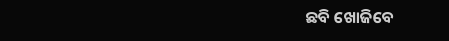ଛବି ଖୋଜିବେ